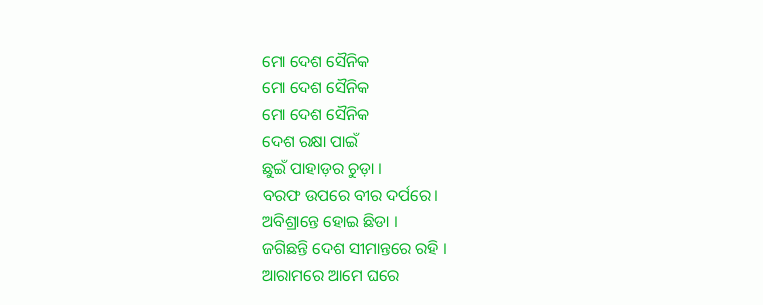ମୋ ଦେଶ ସୈନିକ
ମୋ ଦେଶ ସୈନିକ
ମୋ ଦେଶ ସୈନିକ
ଦେଶ ରକ୍ଷା ପାଇଁ
ଛୁଇଁ ପାହାଡ଼ର ଚୁଡ଼ା ।
ବରଫ ଉପରେ ବୀର ଦର୍ପରେ।
ଅବିଶ୍ରାନ୍ତେ ହୋଇ ଛିଡା ।
ଜଗିଛନ୍ତି ଦେଶ ସୀମାନ୍ତରେ ରହି ।
ଆରାମରେ ଆମେ ଘରେ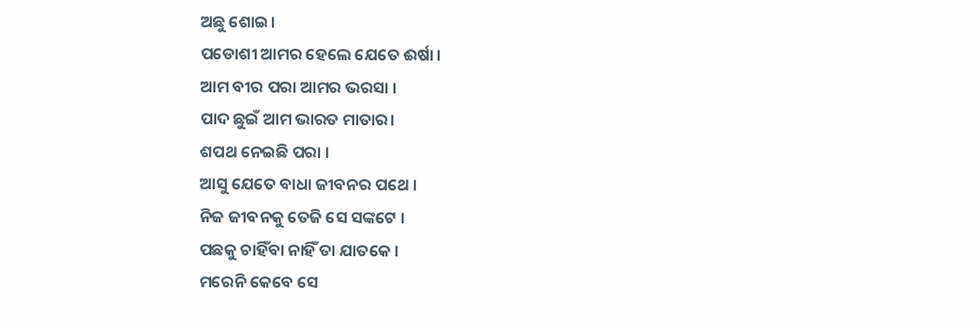ଅଛୁ ଶୋଇ।
ପଡୋଶୀ ଆମର ହେଲେ ଯେତେ ଈର୍ଷା ।
ଆମ ବୀର ପରା ଆମର ଭରସା ।
ପାଦ ଛୁଇଁ ଆମ ଭାରତ ମାତାର।
ଶପଥ ନେଇଛି ପରା ।
ଆସୁ ଯେତେ ବାଧା ଜୀବନର ପଥେ ।
ନିଜ ଜୀବନକୁ ତେଜି ସେ ସଙ୍କଟେ ।
ପଛକୁ ଚାହିଁବା ନାହିଁ ତା ଯାତକେ ।
ମରେନି କେବେ ସେ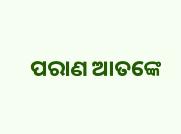ପରାଣ ଆତଙ୍କେ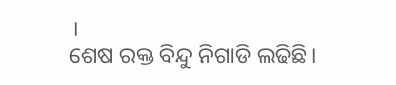।
ଶେଷ ରକ୍ତ ବିନ୍ଦୁ ନିଗାଡି ଲଢିଛି।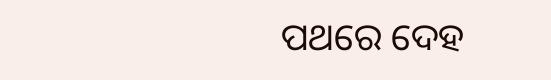ପଥରେ ଦେହ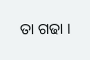ତା ଗଢା ।